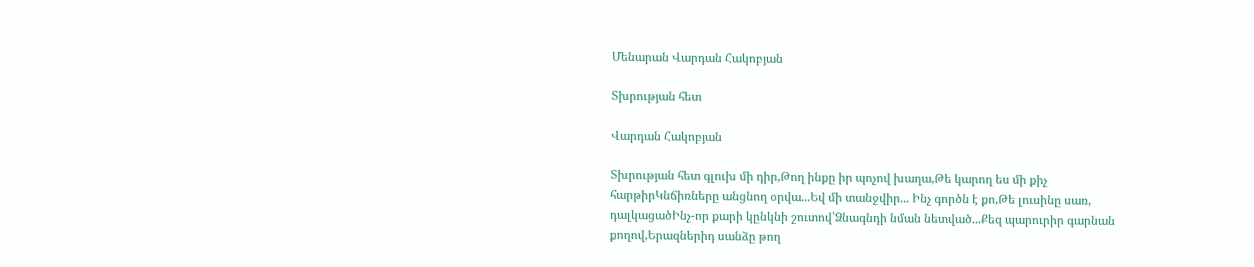Մենարան Վարդան Հակոբյան

Տխրության հետ

Վարդան Հակոբյան

Տխրության հետ գլուխ մի դիր,Թող ինքը իր պոչով խաղա,Թե կարող ես մի քիչ հարթիրԿնճիռները անցնող օրվա...Եվ մի տանջվիր... Ինչ գործն է քո,Թե լուսինը սառ, դալկացածԻնչ-որ քարի կընկնի շուտով՝Ձնագնդի նման նետված...Քեզ պարուրիր գարնան քողով,Երազներիդ սանձը թող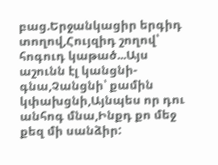բաց.Երջանկացիր երգիդ տողով,Հույզիդ շողով՝ հոգուդ կաթած...Այս աշունն էլ կանցնի- գնա,Չանցնի՝ քամին կփախցնի,Այնպես որ դու անհոգ մնա,Ինքդ քո մեջ քեզ մի սանձիր: